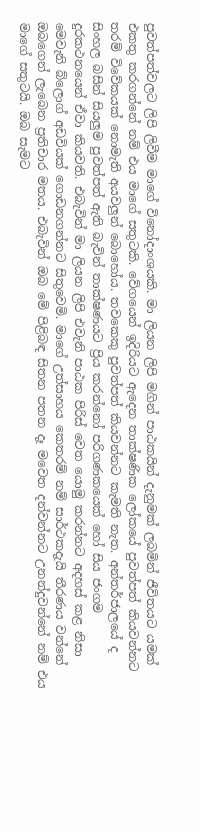පුවත්පත්වලට ලිපි ලිවීම මාගේ විනෝදාංශයකි. මා ලියන ලිපි මගින් පාඨකයින් දැනුමක් ලබමින් ජීවිතයට යමක් එකතු කරගන්නේ නම් එය මාගේ සතුටකි. වේගයෙන් ඉදිරියට ඇදෙන තාක්ෂණික ලෝකයේ පුවත්පත් කියවන්නට තරම් විවේකයක් නොමැති අයවලුන් බොහෝය. තවකෙකු පුවත්පත් කියවන්නට කැමති නැත. අන්තර්ජාලයේ ද සිංහල බසින් සියලුම පුවත්පත් ඇති බැවින් තාක්ෂණයට ප්‍රිය කරන්නෝ පරිගණකයෙක් හෝ සිය ජංගම දුරකථනයෙන් ඒවා කියවති. එබැවින් මා ලියන ලිපි එවැනි පාඨක පිරිස් වෙත යොමු කරන්නට අදහස් කළ නිසා මෙවැනි බ්ලොග් අඩවියක් ගොඩනගන්නට සිතුවෙමි. මාගේ උත්සාහය කෙතරම් නම් සාර්ථකදැයි තීරණය වන්නේ ඔබගෙන් ලැබෙන ප්‍රතිචාර මතය. එබැවින් ඔබ මේ පිළිබඳ සිතන පතන දෑ මවෙත දන්වන්නට උනන්දුවන්නේ නම් එය මාගේ සතුටයි. ඔබ සැමට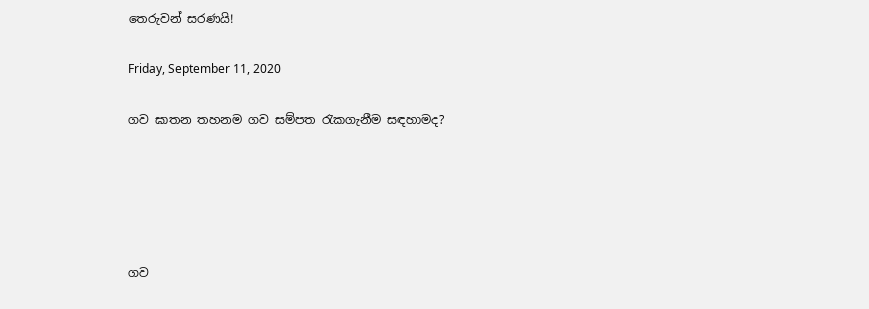තෙරුවන් සරණයි!

Friday, September 11, 2020

ගව ඝාතන තහනම ගව සම්පත රැකගැනීම සඳහාමද?





ගව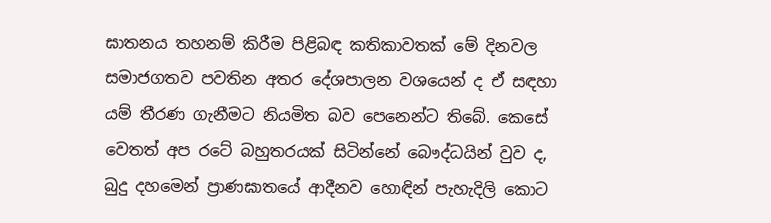ඝාතනය තහනම් කිරීම පිළිබඳ කතිකාවතක් මේ දිනවල සමාජගතව පවතින අතර දේශපාලන වශයෙන් ද ඒ සඳහා යම් තීරණ ගැනීමට නියමිත බව පෙනෙන්ට තිබේ. කෙසේ වෙතත් අප රටේ බහුතරයක් සිටින්නේ බෞද්ධයින් වුව ද, බුදු දහමෙන් ප්‍රාණඝාතයේ ආදීනව හොඳින් පැහැදිලි කොට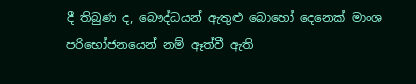දී තිබුණ ද, බෞද්ධයන් ඇතුළු බොහෝ දෙනෙක් මාංශ පරිභෝජනයෙන් නම් ඈත්වී ඇති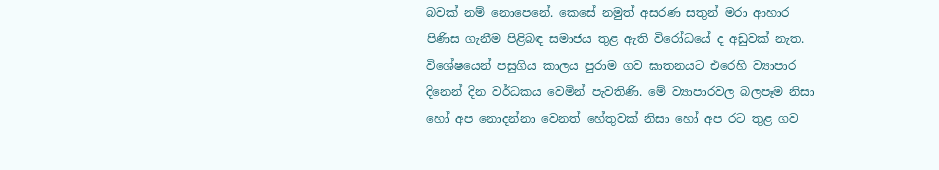බවක් නම් නොපෙනේ. කෙසේ නමුත් අසරණ සතුන් මරා ආහාර පිණිස ගැනීම පිළිබඳ සමාජය තුළ ඇති විරෝධයේ ද අඩුවක් නැත. විශේෂයෙන් පසුගිය කාලය පුරාම ගව ඝාතනයට එරෙහි ව්‍යාපාර දිනෙන් දින වර්ධකය වෙමින් පැවතිණි. මේ ව්‍යාපාරවල බලපෑම නිසා හෝ අප නොදන්නා වෙනත් හේතුවක් නිසා හෝ අප රට තුළ ගව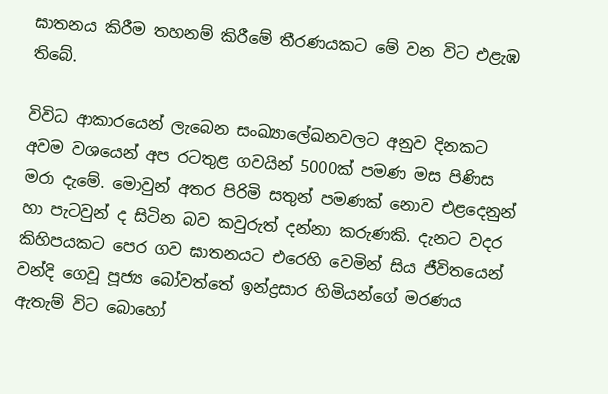ඝාතනය කිරීම තහනම් කිරීමේ තීරණයකට මේ වන විට එළැඹ තිබේ.

විවිධ ආකාරයෙන් ලැබෙන සංඛ්‍යාලේඛනවලට අනුව දිනකට අවම වශයෙන් අප රටතුළ ගවයින් 5000ක් පමණ මස පිණිස මරා දැමේ. මොවුන් අතර පිරිමි සතුන් පමණක් නොව එළදෙනුන් හා පැටවුන් ද සිටින බව කවුරුත් දන්නා කරුණකි. දැනට වදර කිහිපයකට පෙර ගව ඝාතනයට එරෙහි වෙමින් සිය ජීවිතයෙන් වන්දි ගෙවූ පූජ්‍ය බෝවත්තේ ඉන්ද්‍රසාර හිමියන්ගේ මරණය ඇතැම් විට බොහෝ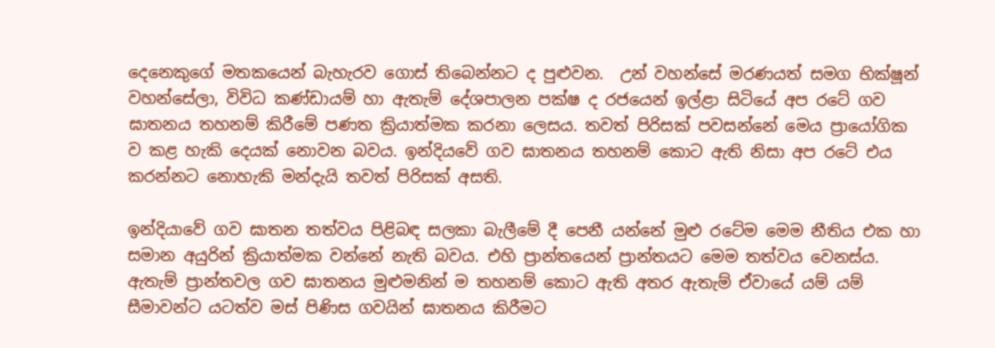දෙනෙකුගේ මතකයෙන් බැහැරව ගොස් තිබෙන්නට ද පුළුවන.  උන් වහන්සේ මරණයත් සමග භික්ෂූන් වහන්සේලා, විවිධ කණ්ඩායම් හා ඇතැම් දේශපාලන පක්ෂ ද රජයෙන් ඉල්ළා සිටියේ අප රටේ ගව ඝාතනය තහනම් කිරීමේ පණත ක්‍රියාත්මක කරනා ලෙසය. තවත් පිරිසක් පවසන්නේ මෙය ප්‍රායෝගික ව කළ හැකි දෙයක් නොවන බවය. ඉන්දියවේ ගව ඝාතනය තහනම් කොට ඇති නිසා අප රටේ එය කරන්නට නොහැකි මන්දැයි තවත් පිරිසක් අසති.

ඉන්දියාවේ ගව ඝාතන තත්වය පිළිබඳ සලකා බැලීමේ දී පෙනී යන්නේ මුළු රටේම මෙම නීතිය එක හා සමාන අයුරින් ක්‍රියාත්මක වන්නේ නැති බවය. එහි ප්‍රාන්තයෙන් ප්‍රාන්තයට මෙම තත්වය වෙනස්ය. ඇතැම් ප්‍රාන්තවල ගව ඝාතනය මුළුමනින් ම තහනම් කොට ඇති අතර ඇතැම් ඒවායේ යම් යම් සීමාවන්ට යටත්ව මස් පිණිස ගවයින් ඝාතනය කිරීමට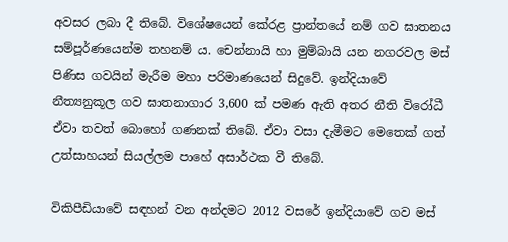අවසර ලබා දී තිබේ. විශේෂයෙන් කේරළ ප්‍රාන්තයේ නම් ගව ඝාතනය සම්පූර්ණයෙන්ම තහනම් ය. චෙන්නායි හා මුම්බායි යන නගරවල මස් පිණිස ගවයින් මැරීම මහා පරිමාණයෙන් සිදුවේ. ඉන්දියාවේ නීත්‍යනුකූල ගව ඝාතනාගාර 3,600 ක් පමණ ඇති අතර නීති විරෝධී ඒවා තවත් බොහෝ ගණනක් තිබේ. ඒවා වසා දැමීමට මෙතෙක් ගත් උත්සාහයන් සියල්ලම පාහේ අසාර්ථක වී තිබේ.

විකිපීඩියාවේ සඳහන් වන අන්දමට 2012 වසරේ ඉන්දියාවේ ගව මස්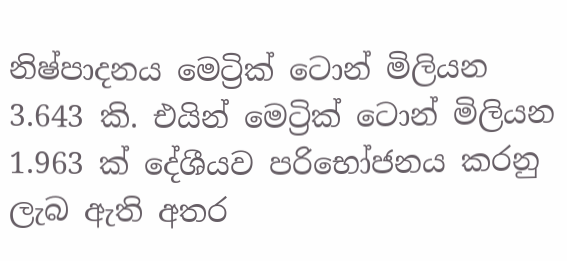නිෂ්පාදනය මෙට්‍රික් ටොන් මිලියන 3.643 කි. එයින් මෙට්‍රික් ටොන් මිලියන 1.963 ක් දේශීයව පරිභෝජනය කරනු ලැබ ඇති අතර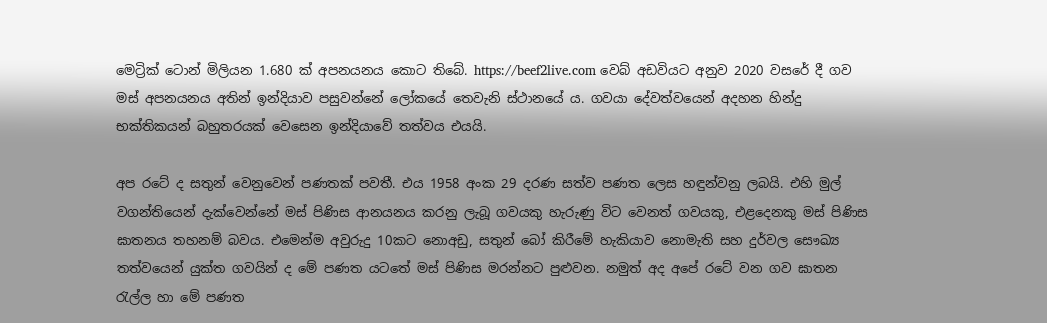මෙට්‍රික් ටොන් මිලියන 1.680 ක් අපනයනය කොට තිබේ. https://beef2live.com වෙබ් අඩවියට අනුව 2020 වසරේ දී ගව මස් අපනයනය අතින් ඉන්දියාව පසුවන්නේ ලෝකයේ තෙවැනි ස්ථානයේ ය. ගවයා දේවත්වයෙන් අදහන හින්දු භක්තිකයන් බහුතරයක් වෙසෙන ඉන්දියාවේ තත්වය එයයි.

අප රටේ ද සතුන් වෙනුවෙන් පණතක් පවතී. එය 1958 අංක 29 දරණ සත්ව පණත ලෙස හඳුන්වනු ලබයි. එහි මුල් වගන්තියෙන් දැක්වෙන්නේ මස් පිණිස ආනයනය කරනු ලැබූ ගවයකු හැරුණු විට වෙනත් ගවයකු, එළදෙනකු මස් පිණිස ඝාතනය තහනම් බවය. එමෙන්ම අවුරුදු 10කට නොඅඩු, සතුන් බෝ කිරීමේ හැකියාව නොමැති සහ දුර්වල සෞඛ්‍ය තත්වයෙන් යුක්ත ගවයින් ද මේ පණත යටතේ මස් පිණිස මරන්නට පුළුවන. නමුත් අද අපේ රටේ වන ගව ඝාතන රැල්ල හා මේ පණත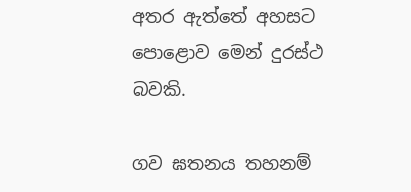අතර ඇත්තේ අහසට පොළොව මෙන් දුරස්ථ බවකි.

ගව ඝතනය තහනම්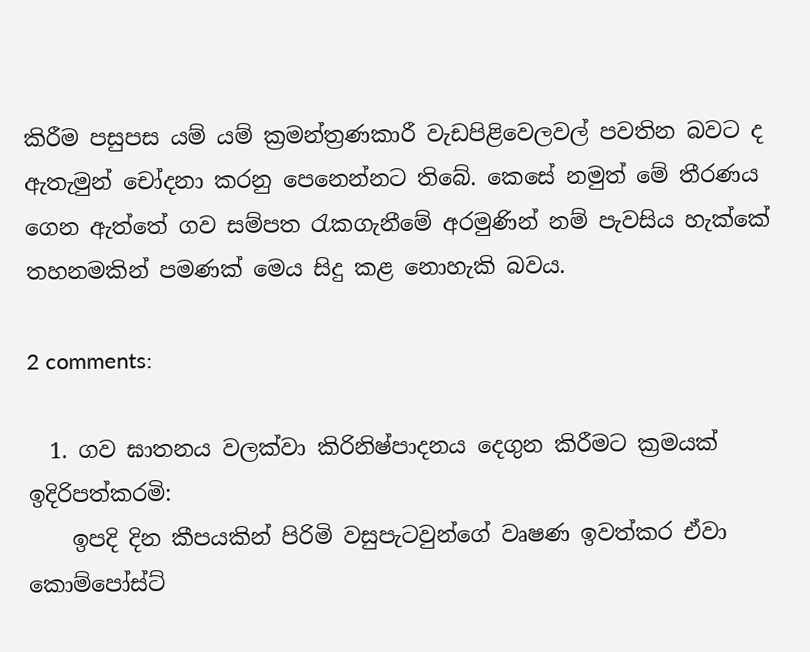කිරීම පසුපස යම් යම් ක්‍රමන්ත්‍රණකාරී වැඩපිළිවෙලවල් පවතින බවට ද ඇතැමුන් චෝදනා කරනු පෙනෙන්නට තිබේ. කෙසේ නමුත් මේ තීරණය ගෙන ඇත්තේ ගව සම්පත රැකගැනීමේ අරමුණින් නම් පැවසිය හැක්කේ තහනමකින් පමණක් මෙය සිදු කළ නොහැකි බවය.

2 comments:

  1. ගව ඝාතනය වලක්වා කිරිනිෂ්පාදනය දෙගුන කිරීමට ක්‍රමයක් ඉදිරිපත්කරමි:
    ඉපදි දින කීපයකින් පිරිමි වසුපැටවුන්ගේ වෘෂණ ඉවත්කර ඒවා කොම්පෝස්ට්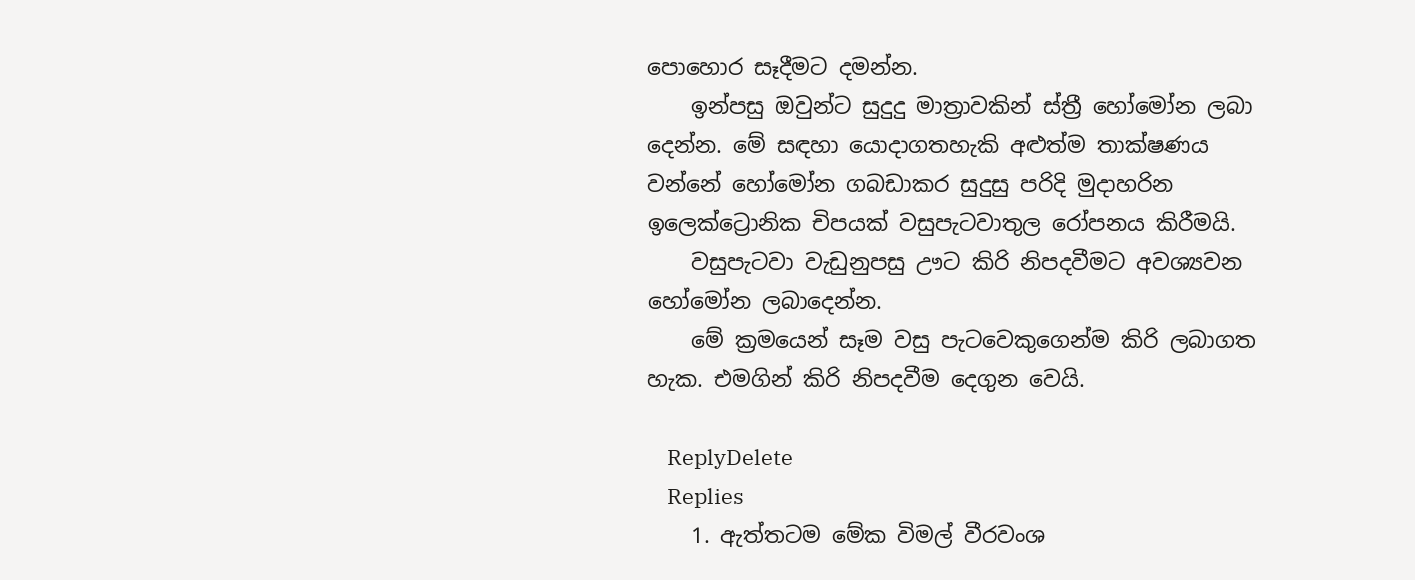පොහොර සෑදීමට දමන්න.
    ඉන්පසු ඔවුන්ට සුදුදු මාත්‍රාවකින් ස්ත්‍රී හෝමෝන ලබා දෙන්න. මේ සඳහා යොදාගතහැකි අළුත්ම තාක්ෂණය වන්නේ හෝමෝන ගබඩාකර සුදුසු පරිදි මුදාහරින ඉලෙක්ට්‍රොනික චිපයක් වසුපැටවාතුල රෝපනය කිරීමයි.
    වසුපැටවා වැඩුනුපසු ඌට කිරි නිපදවීමට අවශ්‍යවන හෝමෝන ලබාදෙන්න.
    මේ ක්‍රමයෙන් සෑම වසු පැටවෙකුගෙන්ම කිරි ලබාගත හැක. එමගින් කිරි නිපදවීම දෙගුන වෙයි.

    ReplyDelete
    Replies
    1. ඇත්තටම මේක විමල් වීරවංශ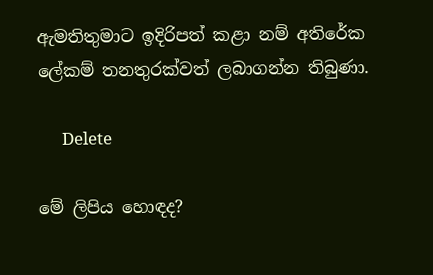ඇමතිතුමාට ඉදිරිපත් කළා නම් අතිරේක ලේකම් තනතුරක්වත් ලබාගන්න තිබුණා.

      Delete

මේ ලිපිය හොඳද?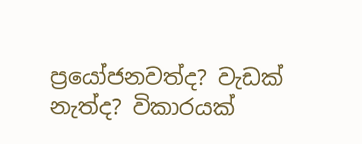ප්‍රයෝජනවත්ද? වැඩක් නැත්ද? විකාරයක්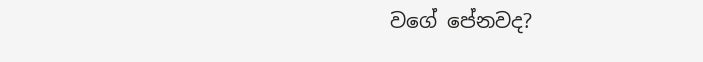වගේ පේනවද?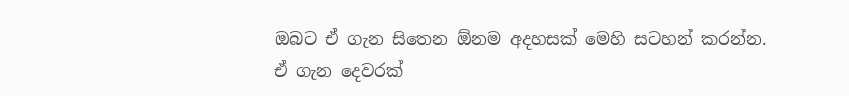ඔබට ඒ ගැන සිතෙන ඕනම අදහසක් මෙහි සටහන් කරන්න.
ඒ ගැන දෙවරක්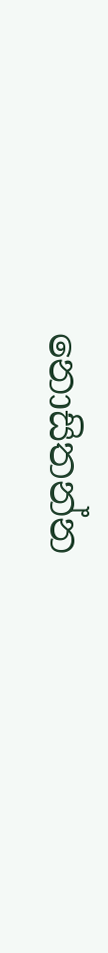නොසිතන්න